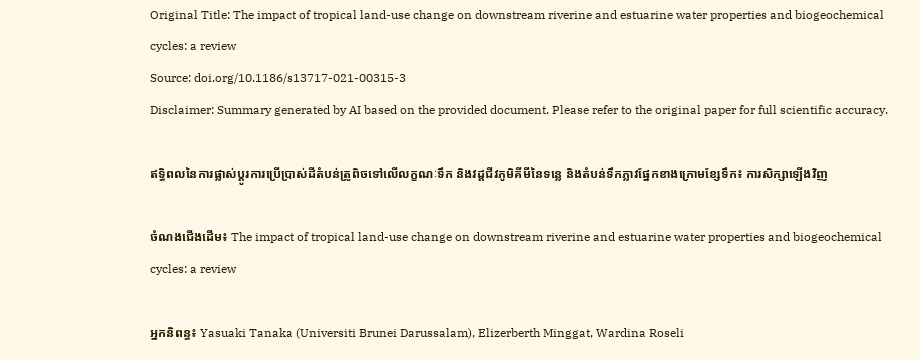Original Title: The impact of tropical land-use change on downstream riverine and estuarine water properties and biogeochemical cycles: a review
Source: doi.org/10.1186/s13717-021-00315-3
Disclaimer: Summary generated by AI based on the provided document. Please refer to the original paper for full scientific accuracy.

ឥទ្ធិពលនៃការផ្លាស់ប្តូរការប្រើប្រាស់ដីតំបន់ត្រូពិចទៅលើលក្ខណៈទឹក និងវដ្តជីវភូមិគីមីនៃទន្លេ និងតំបន់ទឹកភ្លាវផ្នែកខាងក្រោមខ្សែទឹក៖ ការសិក្សាឡើងវិញ

ចំណងជើងដើម៖ The impact of tropical land-use change on downstream riverine and estuarine water properties and biogeochemical cycles: a review

អ្នកនិពន្ធ៖ Yasuaki Tanaka (Universiti Brunei Darussalam), Elizerberth Minggat, Wardina Roseli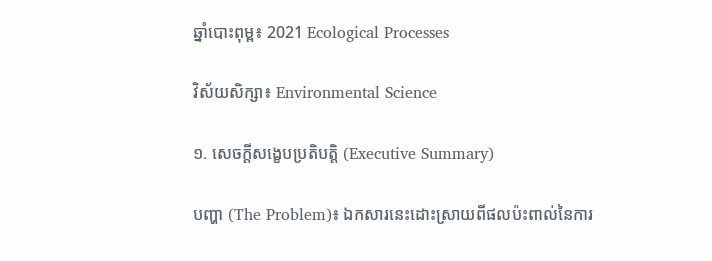ឆ្នាំបោះពុម្ព៖ 2021 Ecological Processes

វិស័យសិក្សា៖ Environmental Science

១. សេចក្តីសង្ខេបប្រតិបត្តិ (Executive Summary)

បញ្ហា (The Problem)៖ ឯកសារនេះដោះស្រាយពីផលប៉ះពាល់នៃការ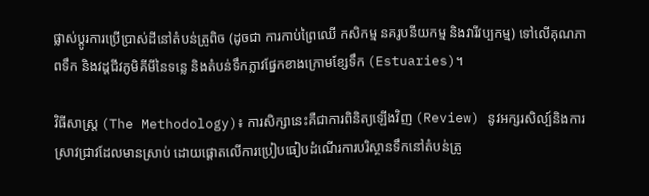ផ្លាស់ប្តូរការប្រើប្រាស់ដីនៅតំបន់ត្រូពិច (ដូចជា ការកាប់ព្រៃឈើ កសិកម្ម នគរូបនីយកម្ម និងវារីវប្បកម្ម) ទៅលើគុណភាពទឹក និងវដ្តជីវភូមិគីមីនៃទន្លេ និងតំបន់ទឹកភ្លាវផ្នែកខាងក្រោមខ្សែទឹក (Estuaries)។

វិធីសាស្ត្រ (The Methodology)៖ ការសិក្សានេះគឺជាការពិនិត្យឡើងវិញ (Review) នូវអក្សរសិល្ប៍និងការស្រាវជ្រាវដែលមានស្រាប់ ដោយផ្តោតលើការប្រៀបធៀបដំណើរការបរិស្ថានទឹកនៅតំបន់ត្រូ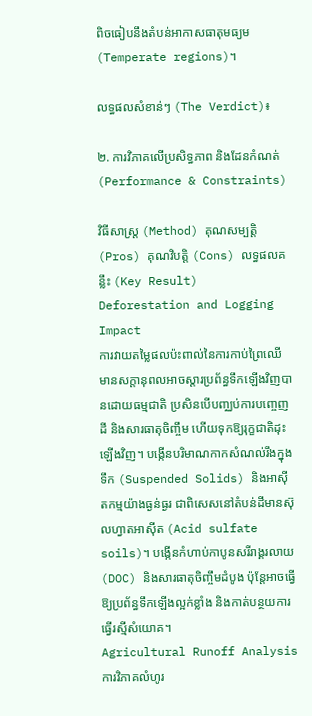ពិចធៀបនឹងតំបន់អាកាសធាតុមធ្យម (Temperate regions)។

លទ្ធផលសំខាន់ៗ (The Verdict)៖

២. ការវិភាគលើប្រសិទ្ធភាព និងដែនកំណត់ (Performance & Constraints)

វិធីសាស្ត្រ (Method) គុណសម្បត្តិ (Pros) គុណវិបត្តិ (Cons) លទ្ធផលគន្លឹះ (Key Result)
Deforestation and Logging Impact
ការវាយតម្លៃផលប៉ះពាល់នៃការកាប់ព្រៃឈើ
មានសក្តានុពលអាចស្តារប្រព័ន្ធទឹកឡើងវិញបានដោយធម្មជាតិ ប្រសិនបើបញ្ឈប់ការបញ្ចេញដី និងសារធាតុចិញ្ចឹម ហើយទុកឱ្យរុក្ខជាតិដុះឡើងវិញ។ បង្កើនបរិមាណកាកសំណល់រឹងក្នុងទឹក (Suspended Solids) និងអាស៊ីតកម្មយ៉ាងធ្ងន់ធ្ងរ ជាពិសេសនៅតំបន់ដីមានស៊ុលហ្វាតអាស៊ីត (Acid sulfate soils)។ បង្កើនកំហាប់កាបូនសរីរាង្គរលាយ (DOC) និងសារធាតុចិញ្ចឹមដំបូង ប៉ុន្តែអាចធ្វើឱ្យប្រព័ន្ធទឹកឡើងល្អក់ខ្លាំង និងកាត់បន្ថយការធ្វើរស្មីសំយោគ។
Agricultural Runoff Analysis
ការវិភាគលំហូរ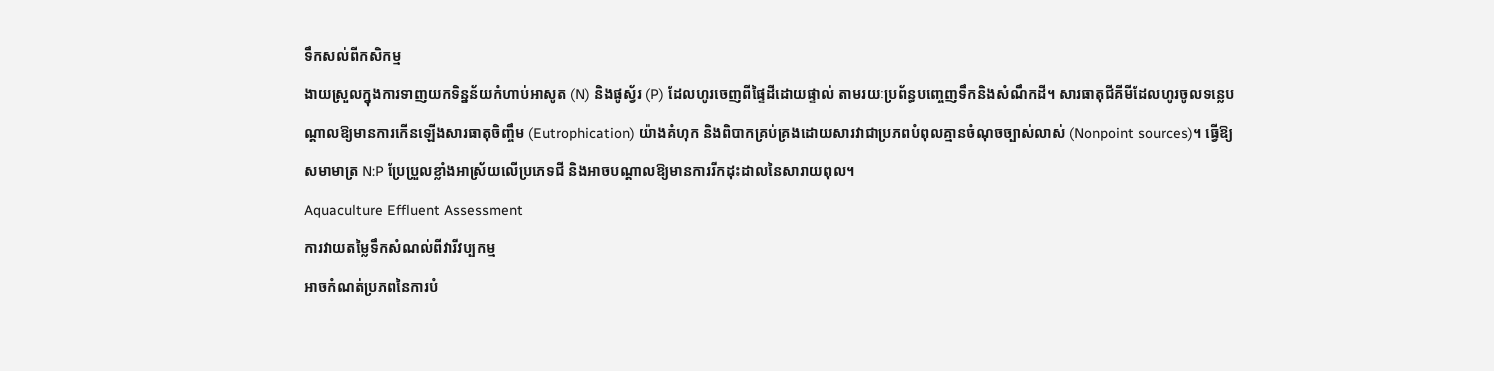ទឹកសល់ពីកសិកម្ម
ងាយស្រួលក្នុងការទាញយកទិន្នន័យកំហាប់អាសូត (N) និងផូស្វ័រ (P) ដែលហូរចេញពីផ្ទៃដីដោយផ្ទាល់ តាមរយៈប្រព័ន្ធបញ្ចេញទឹកនិងសំណឹកដី។ សារធាតុជីគីមីដែលហូរចូលទន្លេបណ្តាលឱ្យមានការកើនឡើងសារធាតុចិញ្ចឹម (Eutrophication) យ៉ាងគំហុក និងពិបាកគ្រប់គ្រងដោយសារវាជាប្រភពបំពុលគ្មានចំណុចច្បាស់លាស់ (Nonpoint sources)។ ធ្វើឱ្យសមាមាត្រ N:P ប្រែប្រួលខ្លាំងអាស្រ័យលើប្រភេទជី និងអាចបណ្តាលឱ្យមានការរីកដុះដាលនៃសារាយពុល។
Aquaculture Effluent Assessment
ការវាយតម្លៃទឹកសំណល់ពីវារីវប្បកម្ម
អាចកំណត់ប្រភពនៃការបំ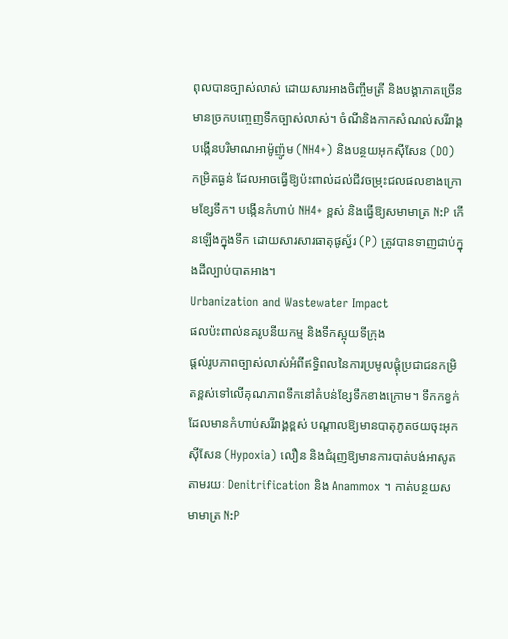ពុលបានច្បាស់លាស់ ដោយសារអាងចិញ្ចឹមត្រី និងបង្គាភាគច្រើនមានច្រកបញ្ចេញទឹកច្បាស់លាស់។ ចំណីនិងកាកសំណល់សរីរាង្គបង្កើនបរិមាណអាម៉ូញ៉ូម (NH4+) និងបន្ថយអុកស៊ីសែន (DO) កម្រិតធ្ងន់ ដែលអាចធ្វើឱ្យប៉ះពាល់ដល់ជីវចម្រុះជលផលខាងក្រោមខ្សែទឹក។ បង្កើនកំហាប់ NH4+ ខ្ពស់ និងធ្វើឱ្យសមាមាត្រ N:P កើនឡើងក្នុងទឹក ដោយសារសារធាតុផូស្វ័រ (P) ត្រូវបានទាញជាប់ក្នុងដីល្បាប់បាតអាង។
Urbanization and Wastewater Impact
ផលប៉ះពាល់នគរូបនីយកម្ម និងទឹកស្អុយទីក្រុង
ផ្តល់រូបភាពច្បាស់លាស់អំពីឥទ្ធិពលនៃការប្រមូលផ្តុំប្រជាជនកម្រិតខ្ពស់ទៅលើគុណភាពទឹកនៅតំបន់ខ្សែទឹកខាងក្រោម។ ទឹកកខ្វក់ដែលមានកំហាប់សរីរាង្គខ្ពស់ បណ្តាលឱ្យមានបាតុភូតថយចុះអុកស៊ីសែន (Hypoxia) លឿន និងជំរុញឱ្យមានការបាត់បង់អាសូតតាមរយៈ Denitrification និង Anammox ។ កាត់បន្ថយសមាមាត្រ N:P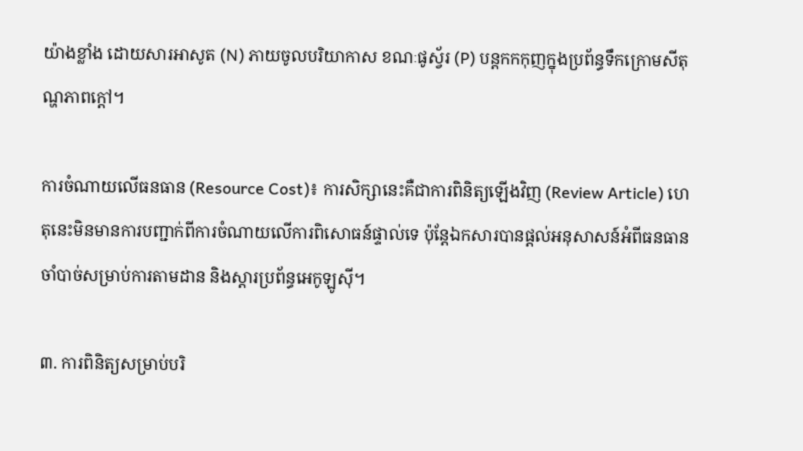យ៉ាងខ្លាំង ដោយសារអាសូត (N) ភាយចូលបរិយាកាស ខណៈផូស្វ័រ (P) បន្តកកកុញក្នុងប្រព័ន្ធទឹកក្រោមសីតុណ្ហភាពក្តៅ។

ការចំណាយលើធនធាន (Resource Cost)៖ ការសិក្សានេះគឺជាការពិនិត្យឡើងវិញ (Review Article) ហេតុនេះមិនមានការបញ្ជាក់ពីការចំណាយលើការពិសោធន៍ផ្ទាល់ទេ ប៉ុន្តែឯកសារបានផ្តល់អនុសាសន៍អំពីធនធានចាំបាច់សម្រាប់ការតាមដាន និងស្តារប្រព័ន្ធអេកូឡូស៊ី។

៣. ការពិនិត្យសម្រាប់បរិ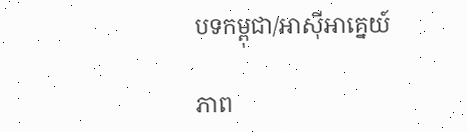បទកម្ពុជា/អាស៊ីអាគ្នេយ៍

ភាព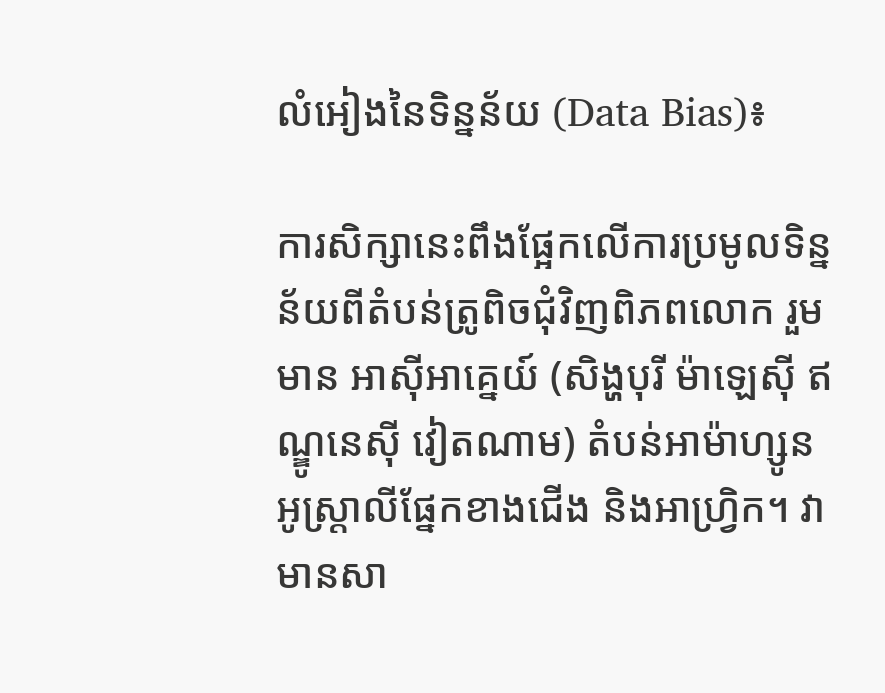លំអៀងនៃទិន្នន័យ (Data Bias)៖

ការសិក្សានេះពឹងផ្អែកលើការប្រមូលទិន្នន័យពីតំបន់ត្រូពិចជុំវិញពិភពលោក រួមមាន អាស៊ីអាគ្នេយ៍ (សិង្ហបុរី ម៉ាឡេស៊ី ឥណ្ឌូនេស៊ី វៀតណាម) តំបន់អាម៉ាហ្សូន អូស្ត្រាលីផ្នែកខាងជើង និងអាហ្វ្រិក។ វាមានសា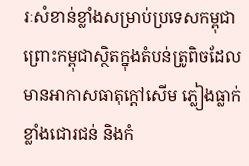រៈសំខាន់ខ្លាំងសម្រាប់ប្រទេសកម្ពុជា ព្រោះកម្ពុជាស្ថិតក្នុងតំបន់ត្រូពិចដែលមានអាកាសធាតុក្តៅសើម ភ្លៀងធ្លាក់ខ្លាំងជោរជន់ និងកំ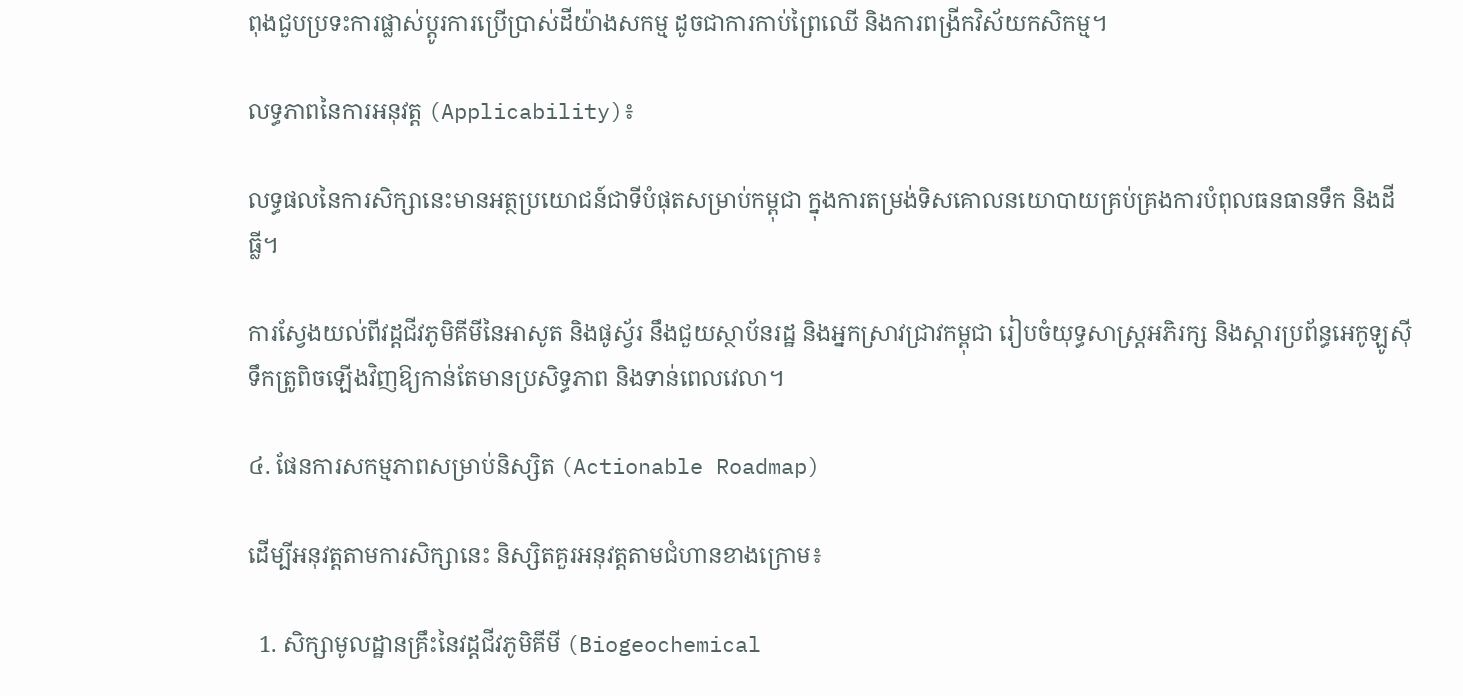ពុងជួបប្រទះការផ្លាស់ប្តូរការប្រើប្រាស់ដីយ៉ាងសកម្ម ដូចជាការកាប់ព្រៃឈើ និងការពង្រីកវិស័យកសិកម្ម។

លទ្ធភាពនៃការអនុវត្ត (Applicability)៖

លទ្ធផលនៃការសិក្សានេះមានអត្ថប្រយោជន៍ជាទីបំផុតសម្រាប់កម្ពុជា ក្នុងការតម្រង់ទិសគោលនយោបាយគ្រប់គ្រងការបំពុលធនធានទឹក និងដីធ្លី។

ការស្វែងយល់ពីវដ្តជីវភូមិគីមីនៃអាសូត និងផូស្វ័រ នឹងជួយស្ថាប័នរដ្ឋ និងអ្នកស្រាវជ្រាវកម្ពុជា រៀបចំយុទ្ធសាស្ត្រអភិរក្ស និងស្តារប្រព័ន្ធអេកូឡូស៊ីទឹកត្រូពិចឡើងវិញឱ្យកាន់តែមានប្រសិទ្ធភាព និងទាន់ពេលវេលា។

៤. ផែនការសកម្មភាពសម្រាប់និស្សិត (Actionable Roadmap)

ដើម្បីអនុវត្តតាមការសិក្សានេះ និស្សិតគួរអនុវត្តតាមជំហានខាងក្រោម៖

  1. សិក្សាមូលដ្ឋានគ្រឹះនៃវដ្តជីវភូមិគីមី (Biogeochemical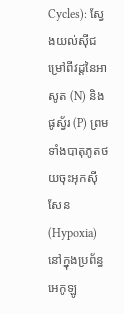Cycles): ស្វែងយល់ស៊ីជម្រៅពីវដ្តនៃអាសូត (N) និងផូស្វ័រ (P) ព្រមទាំងបាតុភូតថយចុះអុកស៊ីសែន (Hypoxia) នៅក្នុងប្រព័ន្ធអេកូឡូ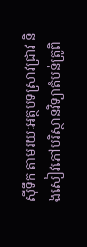ស៊ីទឹក តាមរយៈអត្ថបទស្រាវជ្រាវ និងសៀវភៅបរិស្ថានវិទ្យាតំបន់ត្រូពិ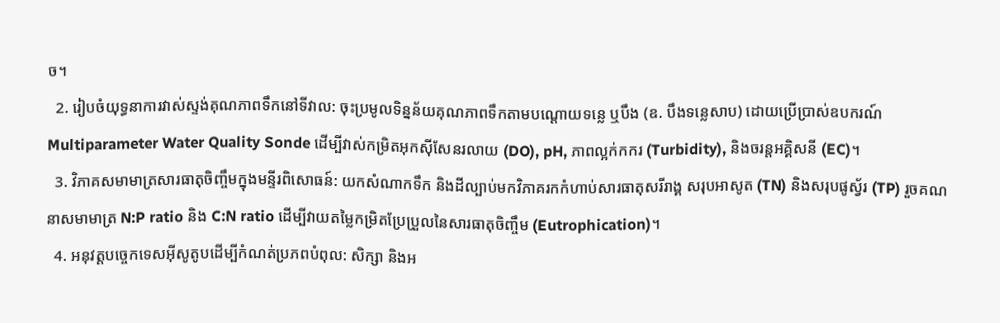ច។
  2. រៀបចំយុទ្ធនាការវាស់ស្ទង់គុណភាពទឹកនៅទីវាល: ចុះប្រមូលទិន្នន័យគុណភាពទឹកតាមបណ្តោយទន្លេ ឬបឹង (ឧ. បឹងទន្លេសាប) ដោយប្រើប្រាស់ឧបករណ៍ Multiparameter Water Quality Sonde ដើម្បីវាស់កម្រិតអុកស៊ីសែនរលាយ (DO), pH, ភាពល្អក់កករ (Turbidity), និងចរន្តអគ្គិសនី (EC)។
  3. វិភាគសមាមាត្រសារធាតុចិញ្ចឹមក្នុងមន្ទីរពិសោធន៍: យកសំណាកទឹក និងដីល្បាប់មកវិភាគរកកំហាប់សារធាតុសរីរាង្គ សរុបអាសូត (TN) និងសរុបផូស្វ័រ (TP) រួចគណនាសមាមាត្រ N:P ratio និង C:N ratio ដើម្បីវាយតម្លៃកម្រិតប្រែប្រួលនៃសារធាតុចិញ្ចឹម (Eutrophication)។
  4. អនុវត្តបច្ចេកទេសអ៊ីសូតូបដើម្បីកំណត់ប្រភពបំពុល: សិក្សា និងអ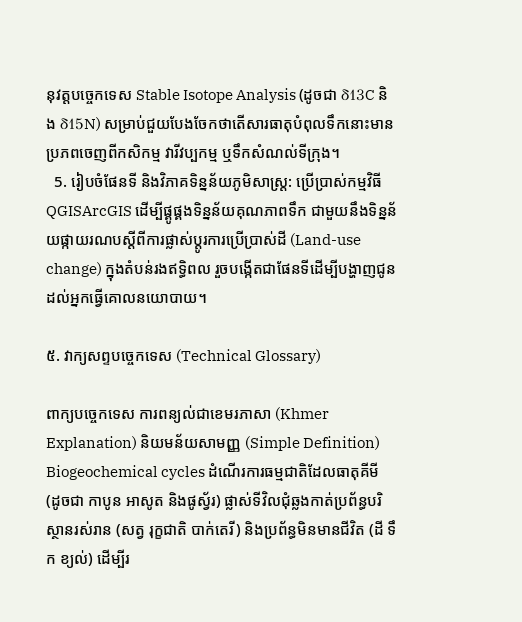នុវត្តបច្ចេកទេស Stable Isotope Analysis (ដូចជា δ13C និង δ15N) សម្រាប់ជួយបែងចែកថាតើសារធាតុបំពុលទឹកនោះមានប្រភពចេញពីកសិកម្ម វារីវប្បកម្ម ឬទឹកសំណល់ទីក្រុង។
  5. រៀបចំផែនទី និងវិភាគទិន្នន័យភូមិសាស្ត្រ: ប្រើប្រាស់កម្មវិធី QGISArcGIS ដើម្បីផ្គូផ្គងទិន្នន័យគុណភាពទឹក ជាមួយនឹងទិន្នន័យផ្កាយរណបស្តីពីការផ្លាស់ប្តូរការប្រើប្រាស់ដី (Land-use change) ក្នុងតំបន់រងឥទ្ធិពល រួចបង្កើតជាផែនទីដើម្បីបង្ហាញជូនដល់អ្នកធ្វើគោលនយោបាយ។

៥. វាក្យសព្ទបច្ចេកទេស (Technical Glossary)

ពាក្យបច្ចេកទេស ការពន្យល់ជាខេមរភាសា (Khmer Explanation) និយមន័យសាមញ្ញ (Simple Definition)
Biogeochemical cycles ដំណើរការធម្មជាតិដែលធាតុគីមី (ដូចជា កាបូន អាសូត និងផូស្វ័រ) ផ្លាស់ទីវិលជុំឆ្លងកាត់ប្រព័ន្ធបរិស្ថានរស់រាន (សត្វ រុក្ខជាតិ បាក់តេរី) និងប្រព័ន្ធមិនមានជីវិត (ដី ទឹក ខ្យល់) ដើម្បីរ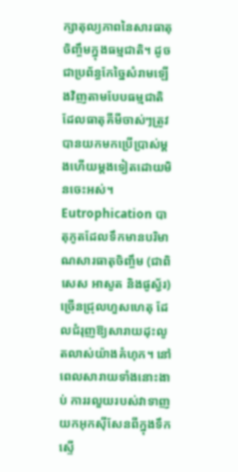ក្សាតុល្យភាពនៃសារធាតុចិញ្ចឹមក្នុងធម្មជាតិ។ ដូចជាប្រព័ន្ធកែច្នៃសំរាមឡើងវិញតាមបែបធម្មជាតិ ដែលធាតុគីមីចាស់ៗត្រូវបានយកមកប្រើប្រាស់ម្តងហើយម្តងទៀតដោយមិនចេះអស់។
Eutrophication បាតុភូតដែលទឹកមានបរិមាណសារធាតុចិញ្ចឹម (ជាពិសេស អាសូត និងផូស្វ័រ) ច្រើនជ្រុលហួសហេតុ ដែលជំរុញឱ្យសារាយដុះលូតលាស់យ៉ាងគំហុក។ នៅពេលសារាយទាំងនោះងាប់ ការរលួយរបស់វាទាញយកអុកស៊ីសែនពីក្នុងទឹកស្ទើ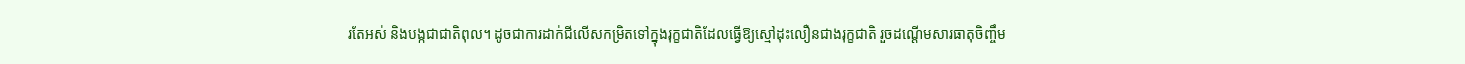រតែអស់ និងបង្កជាជាតិពុល។ ដូចជាការដាក់ជីលើសកម្រិតទៅក្នុងរុក្ខជាតិដែលធ្វើឱ្យស្មៅដុះលឿនជាងរុក្ខជាតិ រួចដណ្ដើមសារធាតុចិញ្ចឹម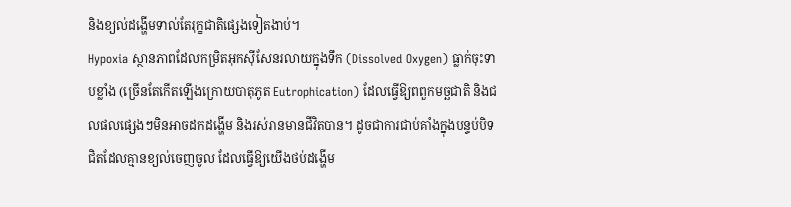និងខ្យល់ដង្ហើមទាល់តែរុក្ខជាតិផ្សេងទៀតងាប់។
Hypoxia ស្ថានភាពដែលកម្រិតអុកស៊ីសែនរលាយក្នុងទឹក (Dissolved Oxygen) ធ្លាក់ចុះទាបខ្លាំង (ច្រើនតែកើតឡើងក្រោយបាតុភូត Eutrophication) ដែលធ្វើឱ្យពពួកមច្ឆជាតិ និងជលផលផ្សេងៗមិនអាចដកដង្ហើម និងរស់រានមានជីវិតបាន។ ដូចជាការជាប់គាំងក្នុងបន្ទប់បិទជិតដែលគ្មានខ្យល់ចេញចូល ដែលធ្វើឱ្យយើងថប់ដង្ហើម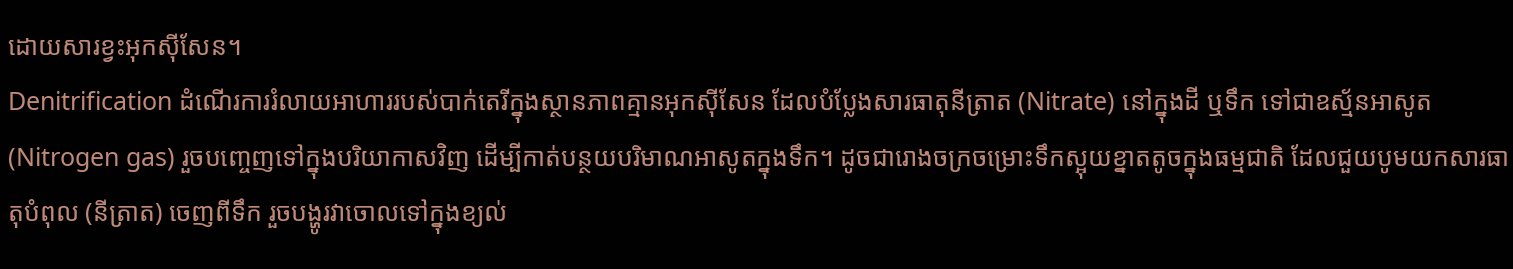ដោយសារខ្វះអុកស៊ីសែន។
Denitrification ដំណើរការរំលាយអាហាររបស់បាក់តេរីក្នុងស្ថានភាពគ្មានអុកស៊ីសែន ដែលបំប្លែងសារធាតុនីត្រាត (Nitrate) នៅក្នុងដី ឬទឹក ទៅជាឧស្ម័នអាសូត (Nitrogen gas) រួចបញ្ចេញទៅក្នុងបរិយាកាសវិញ ដើម្បីកាត់បន្ថយបរិមាណអាសូតក្នុងទឹក។ ដូចជារោងចក្រចម្រោះទឹកស្អុយខ្នាតតូចក្នុងធម្មជាតិ ដែលជួយបូមយកសារធាតុបំពុល (នីត្រាត) ចេញពីទឹក រួចបង្ហូរវាចោលទៅក្នុងខ្យល់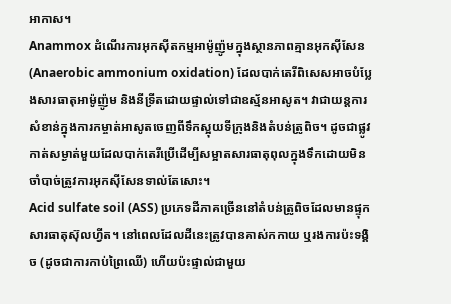អាកាស។
Anammox ដំណើរការអុកស៊ីតកម្មអាម៉ូញ៉ូមក្នុងស្ថានភាពគ្មានអុកស៊ីសែន (Anaerobic ammonium oxidation) ដែលបាក់តេរីពិសេសអាចបំប្លែងសារធាតុអាម៉ូញ៉ូម និងនីទ្រីតដោយផ្ទាល់ទៅជាឧស្ម័នអាសូត។ វាជាយន្តការសំខាន់ក្នុងការកម្ចាត់អាសូតចេញពីទឹកស្អុយទីក្រុងនិងតំបន់ត្រូពិច។ ដូចជាផ្លូវកាត់សម្ងាត់មួយដែលបាក់តេរីប្រើដើម្បីសម្អាតសារធាតុពុលក្នុងទឹកដោយមិនចាំបាច់ត្រូវការអុកស៊ីសែនទាល់តែសោះ។
Acid sulfate soil (ASS) ប្រភេទដីភាគច្រើននៅតំបន់ត្រូពិចដែលមានផ្ទុកសារធាតុស៊ុលហ្វីត។ នៅពេលដែលដីនេះត្រូវបានគាស់កកាយ ឬរងការប៉ះទង្គិច (ដូចជាការកាប់ព្រៃឈើ) ហើយប៉ះផ្ទាល់ជាមួយ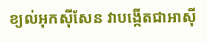ខ្យល់អុកស៊ីសែន វាបង្កើតជាអាស៊ី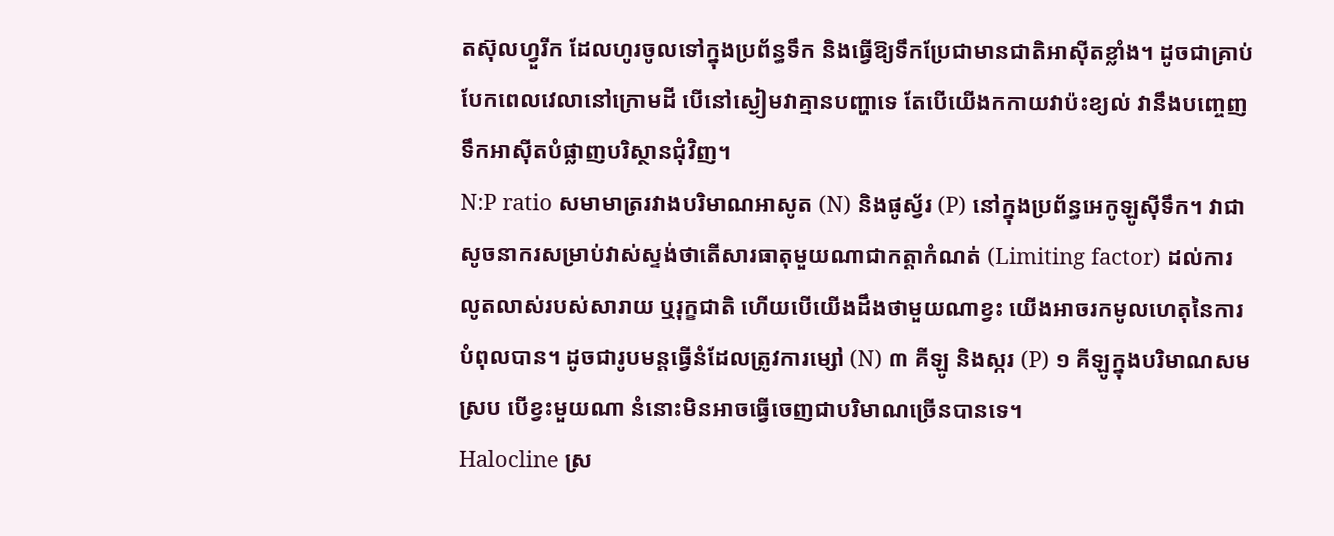តស៊ុលហ្វួរីក ដែលហូរចូលទៅក្នុងប្រព័ន្ធទឹក និងធ្វើឱ្យទឹកប្រែជាមានជាតិអាស៊ីតខ្លាំង។ ដូចជាគ្រាប់បែកពេលវេលានៅក្រោមដី បើនៅស្ងៀមវាគ្មានបញ្ហាទេ តែបើយើងកកាយវាប៉ះខ្យល់ វានឹងបញ្ចេញទឹកអាស៊ីតបំផ្លាញបរិស្ថានជុំវិញ។
N:P ratio សមាមាត្ររវាងបរិមាណអាសូត (N) និងផូស្វ័រ (P) នៅក្នុងប្រព័ន្ធអេកូឡូស៊ីទឹក។ វាជាសូចនាករសម្រាប់វាស់ស្ទង់ថាតើសារធាតុមួយណាជាកត្តាកំណត់ (Limiting factor) ដល់ការលូតលាស់របស់សារាយ ឬរុក្ខជាតិ ហើយបើយើងដឹងថាមួយណាខ្វះ យើងអាចរកមូលហេតុនៃការបំពុលបាន។ ដូចជារូបមន្តធ្វើនំដែលត្រូវការម្សៅ (N) ៣ គីឡូ និងស្ករ (P) ១ គីឡូក្នុងបរិមាណសមស្រប បើខ្វះមួយណា នំនោះមិនអាចធ្វើចេញជាបរិមាណច្រើនបានទេ។
Halocline ស្រ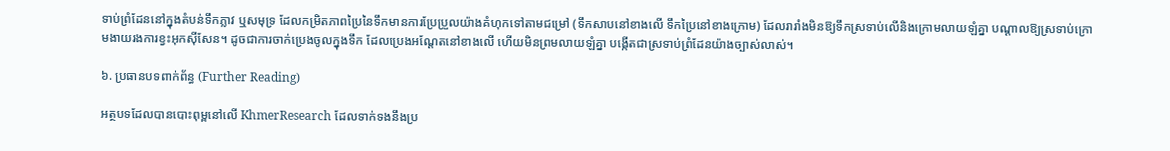ទាប់ព្រំដែននៅក្នុងតំបន់ទឹកភ្លាវ ឬសមុទ្រ ដែលកម្រិតភាពប្រៃនៃទឹកមានការប្រែប្រួលយ៉ាងគំហុកទៅតាមជម្រៅ (ទឹកសាបនៅខាងលើ ទឹកប្រៃនៅខាងក្រោម) ដែលរារាំងមិនឱ្យទឹកស្រទាប់លើនិងក្រោមលាយឡំគ្នា បណ្តាលឱ្យស្រទាប់ក្រោមងាយរងការខ្វះអុកស៊ីសែន។ ដូចជាការចាក់ប្រេងចូលក្នុងទឹក ដែលប្រេងអណ្តែតនៅខាងលើ ហើយមិនព្រមលាយឡំគ្នា បង្កើតជាស្រទាប់ព្រំដែនយ៉ាងច្បាស់លាស់។

៦. ប្រធានបទពាក់ព័ន្ធ (Further Reading)

អត្ថបទដែលបានបោះពុម្ពនៅលើ KhmerResearch ដែលទាក់ទងនឹងប្រ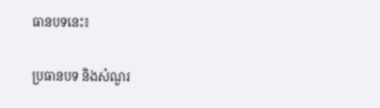ធានបទនេះ៖

ប្រធានបទ និងសំណួរ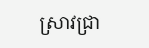ស្រាវជ្រា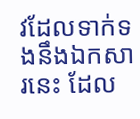វដែលទាក់ទងនឹងឯកសារនេះ ដែល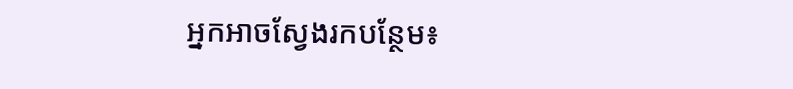អ្នកអាចស្វែងរកបន្ថែម៖